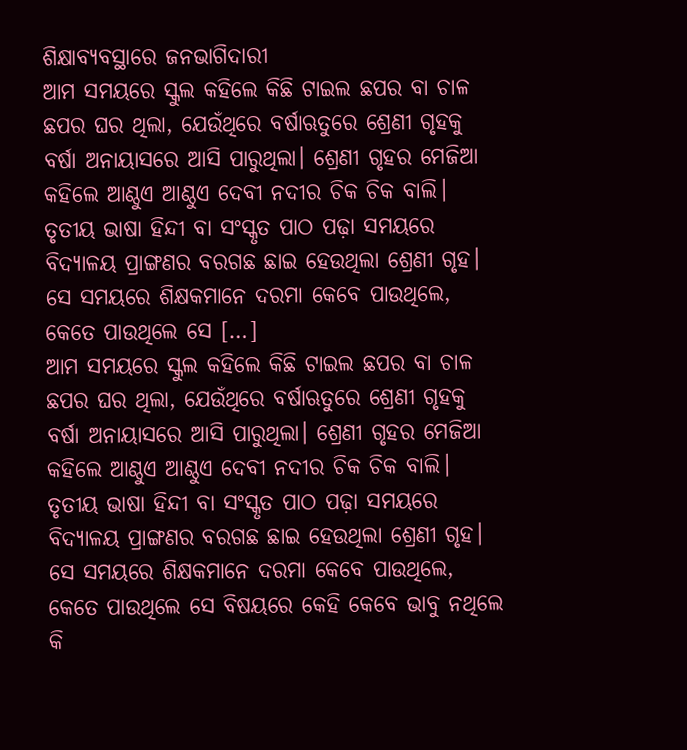ଶିକ୍ଷାବ୍ୟବସ୍ଥାରେ ଜନଭାଗିଦାରୀ
ଆମ ସମୟରେ ସ୍କୁଲ କହିଲେ କିଛି ଟାଇଲ ଛପର ବା ଚାଳ ଛପର ଘର ଥିଲା, ଯେଉଁଥିରେ ବର୍ଷାଋତୁରେ ଶ୍ରେଣୀ ଗୃହକୁ ବର୍ଷା ଅନାୟାସରେ ଆସି ପାରୁଥିଲା। ଶ୍ରେଣୀ ଗୃହର ମେଜିଆ କହିଲେ ଆଣ୍ଠୁଏ ଆଣ୍ଠୁଏ ଦେବୀ ନଦୀର ଚିକ ଚିକ ବାଲି। ତୃତୀୟ ଭାଷା ହିନ୍ଦୀ ବା ସଂସ୍କୃତ ପାଠ ପଢ଼ା ସମୟରେ ବିଦ୍ୟାଳୟ ପ୍ରାଙ୍ଗଣର ବରଗଛ ଛାଇ ହେଉଥିଲା ଶ୍ରେଣୀ ଗୃହ। ସେ ସମୟରେ ଶିକ୍ଷକମାନେ ଦରମା କେବେ ପାଉଥିଲେ, କେତେ ପାଉଥିଲେ ସେ […]
ଆମ ସମୟରେ ସ୍କୁଲ କହିଲେ କିଛି ଟାଇଲ ଛପର ବା ଚାଳ ଛପର ଘର ଥିଲା, ଯେଉଁଥିରେ ବର୍ଷାଋତୁରେ ଶ୍ରେଣୀ ଗୃହକୁ ବର୍ଷା ଅନାୟାସରେ ଆସି ପାରୁଥିଲା। ଶ୍ରେଣୀ ଗୃହର ମେଜିଆ କହିଲେ ଆଣ୍ଠୁଏ ଆଣ୍ଠୁଏ ଦେବୀ ନଦୀର ଚିକ ଚିକ ବାଲି। ତୃତୀୟ ଭାଷା ହିନ୍ଦୀ ବା ସଂସ୍କୃତ ପାଠ ପଢ଼ା ସମୟରେ ବିଦ୍ୟାଳୟ ପ୍ରାଙ୍ଗଣର ବରଗଛ ଛାଇ ହେଉଥିଲା ଶ୍ରେଣୀ ଗୃହ। ସେ ସମୟରେ ଶିକ୍ଷକମାନେ ଦରମା କେବେ ପାଉଥିଲେ, କେତେ ପାଉଥିଲେ ସେ ବିଷୟରେ କେହି କେବେ ଭାବୁ ନଥିଲେ କି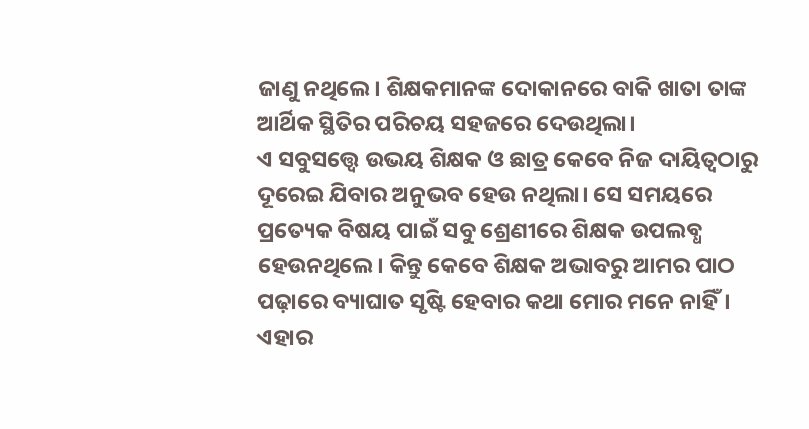ଜାଣୁ ନଥିଲେ। ଶିକ୍ଷକମାନଙ୍କ ଦୋକାନରେ ବାକି ଖାତା ତାଙ୍କ ଆର୍ଥିକ ସ୍ଥିତିର ପରିଚୟ ସହଜରେ ଦେଉଥିଲା।
ଏ ସବୁସତ୍ତ୍ବେ ଉଭୟ ଶିକ୍ଷକ ଓ ଛାତ୍ର କେବେ ନିଜ ଦାୟିତ୍ୱଠାରୁ ଦୂରେଇ ଯିବାର ଅନୁଭବ ହେଉ ନଥିଲା। ସେ ସମୟରେ ପ୍ରତ୍ୟେକ ବିଷୟ ପାଇଁ ସବୁ ଶ୍ରେଣୀରେ ଶିକ୍ଷକ ଉପଲବ୍ଧ ହେଉନଥିଲେ। କିନ୍ତୁ କେବେ ଶିକ୍ଷକ ଅଭାବରୁ ଆମର ପାଠ ପଢ଼ାରେ ବ୍ୟାଘାତ ସୃଷ୍ଟି ହେବାର କଥା ମୋର ମନେ ନାହିଁ। ଏହାର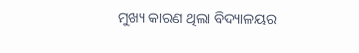ମୁଖ୍ୟ କାରଣ ଥିଲା ବିଦ୍ୟାଳୟର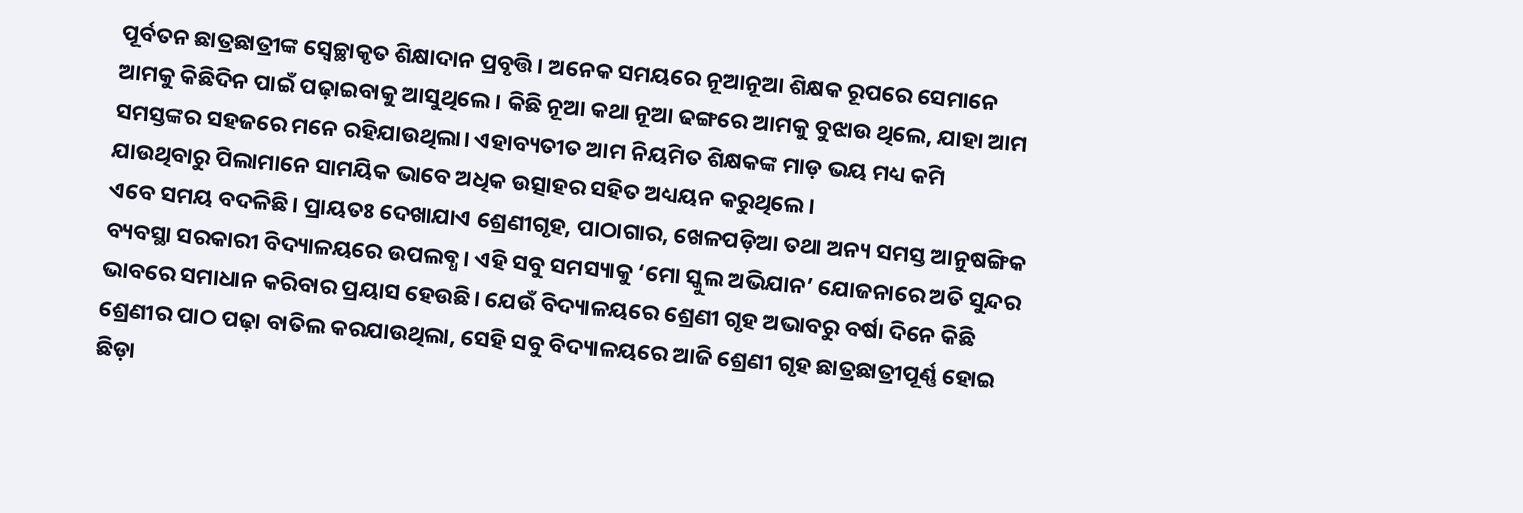ପୂର୍ବତନ ଛାତ୍ରଛାତ୍ରୀଙ୍କ ସ୍ୱେଚ୍ଛାକୃତ ଶିକ୍ଷାଦାନ ପ୍ରବୃତ୍ତି। ଅନେକ ସମୟରେ ନୂଆନୂଆ ଶିକ୍ଷକ ରୂପରେ ସେମାନେ ଆମକୁ କିଛିଦିନ ପାଇଁ ପଢ଼ାଇବାକୁ ଆସୁଥିଲେ। କିଛି ନୂଆ କଥା ନୂଆ ଢଙ୍ଗରେ ଆମକୁ ବୁଝାଉ ଥିଲେ, ଯାହା ଆମ ସମସ୍ତଙ୍କର ସହଜରେ ମନେ ରହିଯାଉଥିଲା। ଏହାବ୍ୟତୀତ ଆମ ନିୟମିତ ଶିକ୍ଷକଙ୍କ ମାଡ଼ ଭୟ ମଧ୍ୟ କମି ଯାଉଥିବାରୁ ପିଲାମାନେ ସାମୟିକ ଭାବେ ଅଧିକ ଉତ୍ସାହର ସହିତ ଅଧ୍ୟୟନ କରୁଥିଲେ।
ଏବେ ସମୟ ବଦଳିଛି। ପ୍ରାୟତଃ ଦେଖାଯାଏ ଶ୍ରେଣୀଗୃହ, ପାଠାଗାର, ଖେଳପଡ଼ିଆ ତଥା ଅନ୍ୟ ସମସ୍ତ ଆନୁଷଙ୍ଗିକ ବ୍ୟବସ୍ଥା ସରକାରୀ ବିଦ୍ୟାଳୟରେ ଉପଲବ୍ଧ। ଏହି ସବୁ ସମସ୍ୟାକୁ ‘ମୋ ସ୍କୁଲ ଅଭିଯାନ’ ଯୋଜନାରେ ଅତି ସୁନ୍ଦର ଭାବରେ ସମାଧାନ କରିବାର ପ୍ରୟାସ ହେଉଛି। ଯେଉଁ ବିଦ୍ୟାଳୟରେ ଶ୍ରେଣୀ ଗୃହ ଅଭାବରୁ ବର୍ଷା ଦିନେ କିଛି ଶ୍ରେଣୀର ପାଠ ପଢ଼ା ବାତିଲ କରଯାଉଥିଲା, ସେହି ସବୁ ବିଦ୍ୟାଳୟରେ ଆଜି ଶ୍ରେଣୀ ଗୃହ ଛାତ୍ରଛାତ୍ରୀପୂର୍ଣ୍ଣ ହୋଇ ଛିଡ଼ା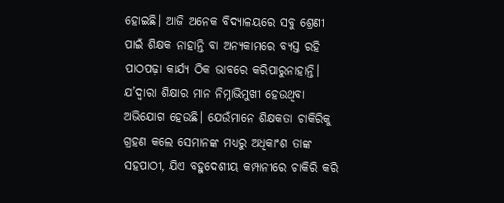ହୋଇଛି। ଆଜି ଅନେକ ବିଦ୍ୟାଳୟରେ ସବୁ ଶ୍ରେଣୀ ପାଇଁ ଶିକ୍ଷକ ନାହାନ୍ତି ବା ଅନ୍ୟକାମରେ ବ୍ୟସ୍ତ ରହି ପାଠପଢ଼ା କାର୍ଯ୍ୟ ଠିକ ଭାବରେ କରିପାରୁନାହାନ୍ତି। ଯ’ଦ୍ୱାରା ଶିକ୍ଷାର ମାନ ନିମ୍ନାଭିମୁଖୀ ହେଉଥିବା ଅଭିଯୋଗ ହେଉଛି। ଯେଉଁମାନେ ଶିକ୍ଷକତା ଚାକିରିକୁ ଗ୍ରହଣ କଲେ ସେମାନଙ୍କ ମଧ୍ୟରୁ ଅଧିକାଂଶ ତାଙ୍କ ସହପାଠୀ, ଯିଏ ବହୁଦେଶୀୟ କମ୍ପାନୀରେ ଚାକିରି କରି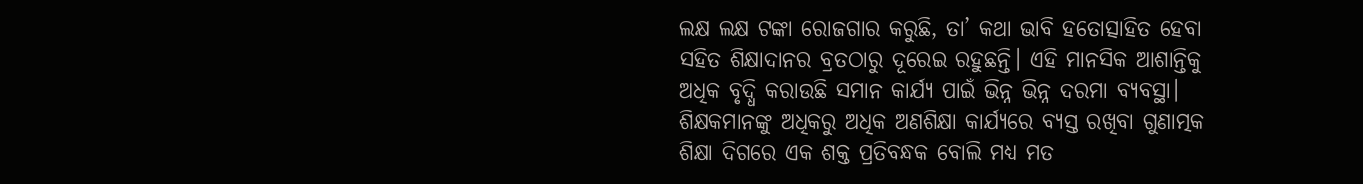ଲକ୍ଷ ଲକ୍ଷ ଟଙ୍କା ରୋଜଗାର କରୁଛି, ତା’ କଥା ଭାବି ହତୋତ୍ସାହିତ ହେବା ସହିତ ଶିକ୍ଷାଦାନର ବ୍ରତଠାରୁ ଦୂରେଇ ରହୁଛନ୍ତି। ଏହି ମାନସିକ ଆଶାନ୍ତିକୁ ଅଧିକ ବୃଦ୍ଧି କରାଉଛି ସମାନ କାର୍ଯ୍ୟ ପାଇଁ ଭିନ୍ନ ଭିନ୍ନ ଦରମା ବ୍ୟବସ୍ଥା। ଶିକ୍ଷକମାନଙ୍କୁ ଅଧିକରୁ ଅଧିକ ଅଣଶିକ୍ଷା କାର୍ଯ୍ୟରେ ବ୍ୟସ୍ତ ରଖିବା ଗୁଣାତ୍ମକ ଶିକ୍ଷା ଦିଗରେ ଏକ ଶକ୍ତ ପ୍ରତିବନ୍ଧକ ବୋଲି ମଧ୍ୟ ମତ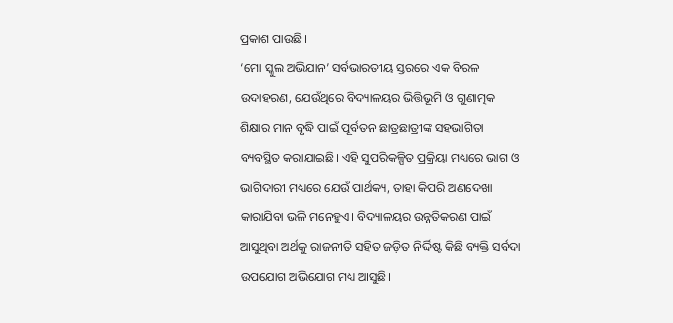ପ୍ରକାଶ ପାଉଛି।
‘ମୋ ସ୍କୁଲ ଅଭିଯାନ’ ସର୍ବଭାରତୀୟ ସ୍ତରରେ ଏକ ବିରଳ ଉଦାହରଣ, ଯେଉଁଥିରେ ବିଦ୍ୟାଳୟର ଭିତ୍ତିଭୂମି ଓ ଗୁଣାତ୍ମକ ଶିକ୍ଷାର ମାନ ବୃଦ୍ଧି ପାଇଁ ପୂର୍ବତନ ଛାତ୍ରଛାତ୍ରୀଙ୍କ ସହଭାଗିତା ବ୍ୟବସ୍ଥିତ କରାଯାଇଛି। ଏହି ସୁପରିକଳ୍ପିତ ପ୍ରକ୍ରିୟା ମଧ୍ୟରେ ଭାଗ ଓ ଭାଗିଦାରୀ ମଧ୍ୟରେ ଯେଉଁ ପାର୍ଥକ୍ୟ, ତାହା କିପରି ଅଣଦେଖା କାରାଯିବା ଭଳି ମନେହୁଏ। ବିଦ୍ୟାଳୟର ଉନ୍ନତିକରଣ ପାଇଁ ଆସୁଥିବା ଅର୍ଥକୁ ରାଜନୀତି ସହିତ ଜଡ଼ିତ ନିର୍ଦ୍ଦିଷ୍ଟ କିଛି ବ୍ୟକ୍ତି ସର୍ବଦା ଉପଯୋଗ ଅଭିଯୋଗ ମଧ୍ୟ ଆସୁଛି।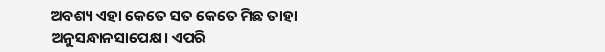ଅବଶ୍ୟ ଏହା କେତେ ସତ କେତେ ମିଛ ତାହା ଅନୁସନ୍ଧାନସାପେକ୍ଷ। ଏପରି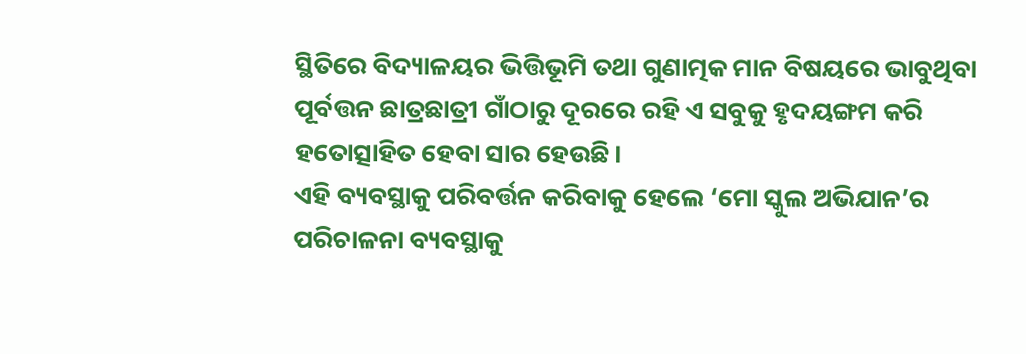ସ୍ଥିତିରେ ବିଦ୍ୟାଳୟର ଭିତ୍ତିଭୂମି ତଥା ଗୁଣାତ୍ମକ ମାନ ବିଷୟରେ ଭାବୁଥିବା ପୂର୍ବତ୍ତନ ଛାତ୍ରଛାତ୍ରୀ ଗାଁଠାରୁ ଦୂରରେ ରହି ଏ ସବୁକୁ ହୃଦୟଙ୍ଗମ କରି ହତୋତ୍ସାହିତ ହେବା ସାର ହେଉଛି।
ଏହି ବ୍ୟବସ୍ଥାକୁ ପରିବର୍ତ୍ତନ କରିବାକୁ ହେଲେ ‘ମୋ ସ୍କୁଲ ଅଭିଯାନ’ର ପରିଚାଳନା ବ୍ୟବସ୍ଥାକୁ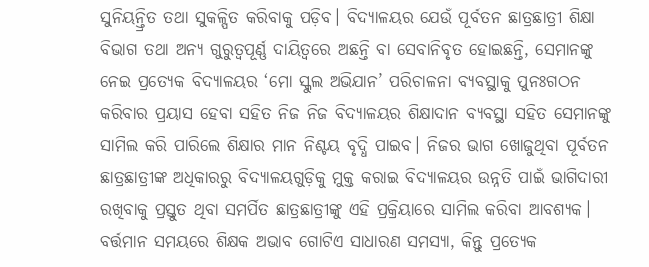ସୁନିୟନ୍ତ୍ରିତ ତଥା ସୁକଳ୍ପିତ କରିବାକୁ ପଡ଼ିବ। ବିଦ୍ୟାଳୟର ଯେଉଁ ପୂର୍ବତନ ଛାତ୍ରଛାତ୍ରୀ ଶିକ୍ଷା ବିଭାଗ ତଥା ଅନ୍ୟ ଗୁରୁତ୍ୱପୂର୍ଣ୍ଣ ଦାୟିତ୍ୱରେ ଅଛନ୍ତି ବା ସେବାନିବୃତ ହୋଇଛନ୍ତି, ସେମାନଙ୍କୁ ନେଇ ପ୍ରତ୍ୟେକ ବିଦ୍ୟାଳୟର ‘ମୋ ସ୍କୁଲ ଅଭିଯାନ’ ପରିଚାଳନା ବ୍ୟବସ୍ଥାକୁ ପୁନଃଗଠନ କରିବାର ପ୍ରୟାସ ହେବା ସହିତ ନିଜ ନିଜ ବିଦ୍ୟାଳୟର ଶିକ୍ଷାଦାନ ବ୍ୟବସ୍ଥା ସହିତ ସେମାନଙ୍କୁ ସାମିଲ କରି ପାରିଲେ ଶିକ୍ଷାର ମାନ ନିଶ୍ଚୟ ବୃଦ୍ଧି ପାଇବ। ନିଜର ଭାଗ ଖୋଜୁଥିବା ପୂର୍ବତନ ଛାତ୍ରଛାତ୍ରୀଙ୍କ ଅଧିକାରରୁ ବିଦ୍ୟାଳୟଗୁଡ଼ିକୁ ମୁକ୍ତ କରାଇ ବିଦ୍ୟାଳୟର ଉନ୍ନତି ପାଇଁ ଭାଗିଦାରୀ ରଖିବାକୁ ପ୍ରସ୍ତୁତ ଥିବା ସମର୍ପିତ ଛାତ୍ରଛାତ୍ରୀଙ୍କୁ ଏହି ପ୍ରକ୍ରିୟାରେ ସାମିଲ କରିବା ଆବଶ୍ୟକ। ବର୍ତ୍ତମାନ ସମୟରେ ଶିକ୍ଷକ ଅଭାବ ଗୋଟିଏ ସାଧାରଣ ସମସ୍ୟା, କିନ୍ତୁ ପ୍ରତ୍ୟେକ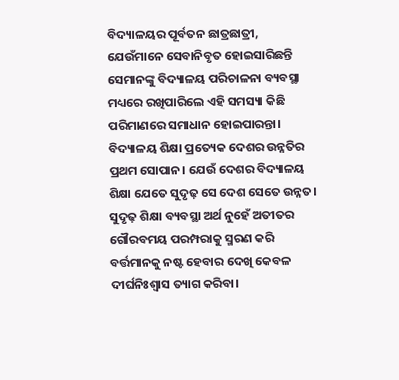ବିଦ୍ୟାଳୟର ପୂର୍ବତନ ଛାତ୍ରଛାତ୍ରୀ, ଯେଉଁମାନେ ସେବାନିବୃତ ହୋଇସାରିଛନ୍ତି ସେମାନଙ୍କୁ ବିଦ୍ୟାଳୟ ପରିଚାଳନା ବ୍ୟବସ୍ଥା ମଧ୍ୟରେ ରଖିପାରିଲେ ଏହି ସମସ୍ୟା କିଛି ପରିମାଣରେ ସମାଧାନ ହୋଇପାରନ୍ତା।
ବିଦ୍ୟାଳୟ ଶିକ୍ଷା ପ୍ରତ୍ୟେକ ଦେଶର ଉନ୍ନତିର ପ୍ରଥମ ସୋପାନ। ଯେଉଁ ଦେଶର ବିଦ୍ୟାଳୟ ଶିକ୍ଷା ଯେତେ ସୁଦୃଢ଼ ସେ ଦେଶ ସେତେ ଉନ୍ନତ। ସୁଦୃଢ଼ ଶିକ୍ଷା ବ୍ୟବସ୍ଥା ଅର୍ଥ ନୁହେଁ ଅତୀତର ଗୌରବମୟ ପରମ୍ପରାକୁ ସ୍ମରଣ କରି ବର୍ତ୍ତମାନକୁ ନଷ୍ଟ ହେବାର ଦେଖି କେବଳ ଦୀର୍ଘନିଃଶ୍ୱାସ ତ୍ୟାଗ କରିବା।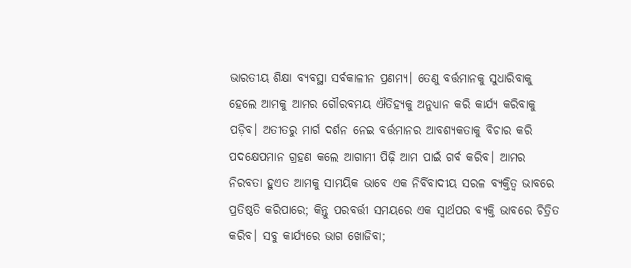ଭାରତୀୟ ଶିକ୍ଷା ବ୍ୟବସ୍ଥା ସର୍ବକାଳୀନ ପ୍ରଣମ୍ୟ। ତେଣୁ ବର୍ତ୍ତମାନକୁ ସୁଧାରିବାକୁ ହେଲେ ଆମକୁ ଆମର ଗୌରବମୟ ଐତିହ୍ୟକୁ ଅନୁଧ୍ୟାନ କରି କାର୍ଯ୍ୟ କରିବାକୁ ପଡ଼ିବ। ଅତୀତରୁ ମାର୍ଗ ଦର୍ଶନ ନେଇ ବର୍ତ୍ତମାନର ଆବଶ୍ୟକତାକୁ ବିଚାର କରି ପଦକ୍ଷେପମାନ ଗ୍ରହଣ କଲେ ଆଗାମୀ ପିଢ଼ି ଆମ ପାଇଁ ଗର୍ବ କରିବ। ଆମର ନିରବତା ହୁଏତ ଆମକୁ ସାମୟିକ ଭାବେ ଏକ ନିର୍ବିବାଦୀୟ ସରଳ ବ୍ୟକ୍ତିତ୍ୱ ଭାବରେ ପ୍ରତିଷ୍ଠତି କରିପାରେ; କିନ୍ତୁ ପରବର୍ତ୍ତୀ ସମୟରେ ଏକ ସ୍ୱାର୍ଥପର ବ୍ୟକ୍ତି ଭାବରେ ଚିତ୍ରିତ କରିବ। ସବୁ କାର୍ଯ୍ୟରେ ଭାଗ ଖୋଜିବା;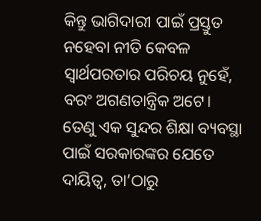କିନ୍ତୁ ଭାଗିଦାରୀ ପାଇଁ ପ୍ରସ୍ତୁତ ନହେବା ନୀତି କେବଳ ସ୍ୱାର୍ଥପରତାର ପରିଚୟ ନୁହେଁ, ବରଂ ଅଗଣତାନ୍ତ୍ରିକ ଅଟେ।
ତେଣୁ ଏକ ସୁନ୍ଦର ଶିକ୍ଷା ବ୍ୟବସ୍ଥା ପାଇଁ ସରକାରଙ୍କର ଯେତେ ଦାୟିତ୍ୱ, ତା’ଠାରୁ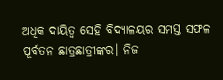ଅଧିକ ଦାୟିତ୍ୱ ସେହି ବିଦ୍ୟାଳୟର ସମସ୍ତ ସଫଳ ପୂର୍ବତନ ଛାତ୍ରଛାତ୍ରୀଙ୍କର। ନିଜ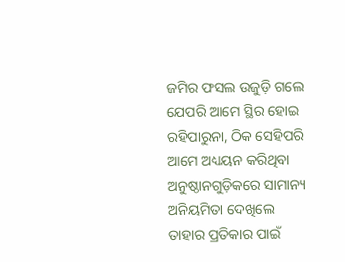ଜମିର ଫସଲ ଉଜୁଡ଼ି ଗଲେ ଯେପରି ଆମେ ସ୍ଥିର ହୋଇ ରହିପାରୁନା, ଠିକ ସେହିପରି ଆମେ ଅଧ୍ୟୟନ କରିଥିବା ଅନୁଷ୍ଠାନଗୁଡ଼ିକରେ ସାମାନ୍ୟ ଅନିୟମିତା ଦେଖିଲେ ତାହାର ପ୍ରତିକାର ପାଇଁ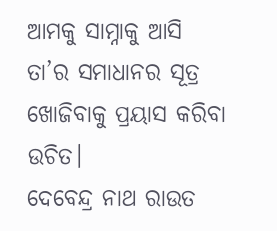ଆମକୁ ସାମ୍ନାକୁ ଆସି ତା’ର ସମାଧାନର ସୂତ୍ର ଖୋଜିବାକୁ ପ୍ରୟାସ କରିବା ଉଚିତ।
ଦେବେନ୍ଦ୍ର ନାଥ ରାଉତ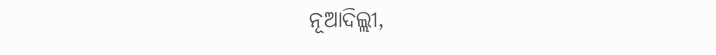ନୂଆଦିଲ୍ଲୀ,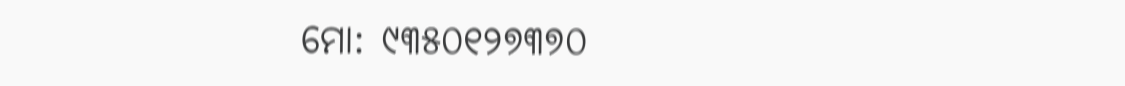ମୋ: ୯୩୫୦୧୨୭୩୭୦